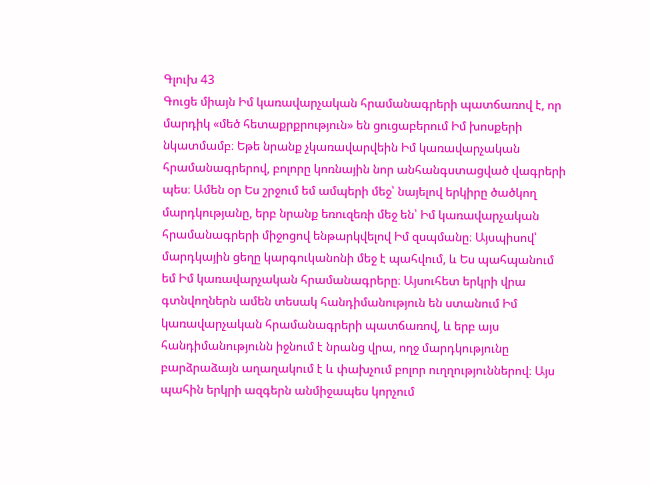Գլուխ 43
Գուցե միայն Իմ կառավարչական հրամանագրերի պատճառով է, որ մարդիկ «մեծ հետաքրքրություն» են ցուցաբերում Իմ խոսքերի նկատմամբ։ Եթե նրանք չկառավարվեին Իմ կառավարչական հրամանագրերով, բոլորը կոռնային նոր անհանգստացված վագրերի պես։ Ամեն օր Ես շրջում եմ ամպերի մեջ՝ նայելով երկիրը ծածկող մարդկությանը, երբ նրանք եռուզեռի մեջ են՝ Իմ կառավարչական հրամանագրերի միջոցով ենթարկվելով Իմ զսպմանը։ Այսպիսով՝ մարդկային ցեղը կարգուկանոնի մեջ է պահվում, և Ես պահպանում եմ Իմ կառավարչական հրամանագրերը։ Այսուհետ երկրի վրա գտնվողներն ամեն տեսակ հանդիմանություն են ստանում Իմ կառավարչական հրամանագրերի պատճառով, և երբ այս հանդիմանությունն իջնում է նրանց վրա, ողջ մարդկությունը բարձրաձայն աղաղակում է և փախչում բոլոր ուղղություններով։ Այս պահին երկրի ազգերն անմիջապես կորչում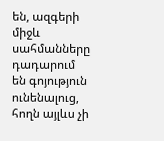են, ազգերի միջև սահմանները դադարում են գոյություն ունենալուց, հողն այլևս չի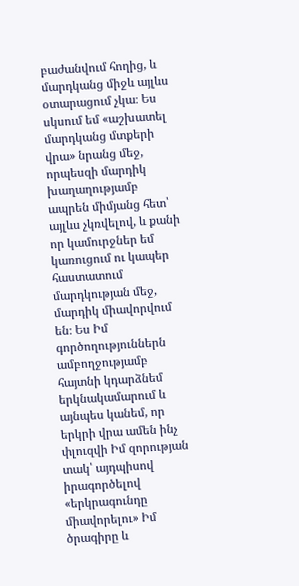բաժանվում հողից, և մարդկանց միջև այլևս օտարացում չկա։ Ես սկսում եմ «աշխատել մարդկանց մտքերի վրա» նրանց մեջ, որպեսզի մարդիկ խաղաղությամբ ապրեն միմյանց հետ՝ այլևս չկռվելով, և քանի որ կամուրջներ եմ կառուցում ու կապեր հաստատում մարդկության մեջ, մարդիկ միավորվում են։ Ես Իմ գործողություններն ամբողջությամբ հայտնի կդարձնեմ երկնակամարում և այնպես կանեմ, որ երկրի վրա ամեն ինչ փլուզվի Իմ զորության տակ՝ այդպիսով իրագործելով «երկրագունդը միավորելու» Իմ ծրագիրը և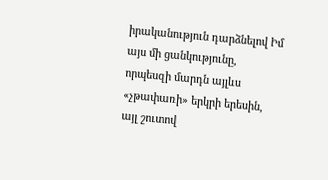իրականություն դարձնելով Իմ այս մի ցանկությունը, որպեսզի մարդն այլևս «չթափառի» երկրի երեսին, այլ շուտով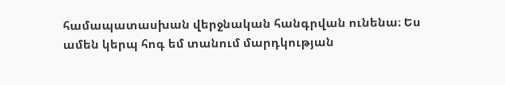համապատասխան վերջնական հանգրվան ունենա։ Ես ամեն կերպ հոգ եմ տանում մարդկության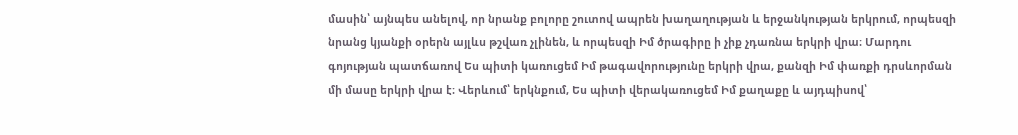մասին՝ այնպես անելով, որ նրանք բոլորը շուտով ապրեն խաղաղության և երջանկության երկրում, որպեսզի նրանց կյանքի օրերն այլևս թշվառ չլինեն, և որպեսզի Իմ ծրագիրը ի չիք չդառնա երկրի վրա։ Մարդու գոյության պատճառով Ես պիտի կառուցեմ Իմ թագավորությունը երկրի վրա, քանզի Իմ փառքի դրսևորման մի մասը երկրի վրա է։ Վերևում՝ երկնքում, Ես պիտի վերակառուցեմ Իմ քաղաքը և այդպիսով՝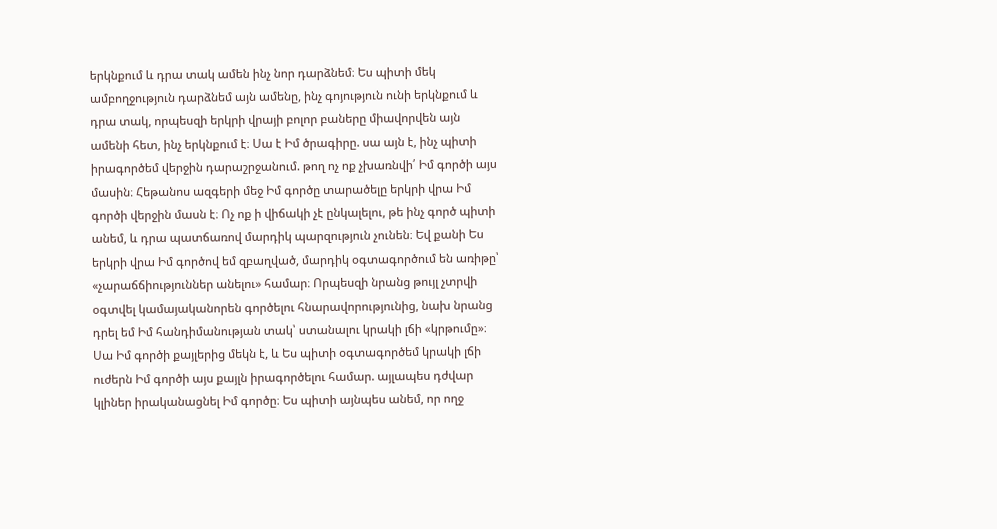երկնքում և դրա տակ ամեն ինչ նոր դարձնեմ։ Ես պիտի մեկ ամբողջություն դարձնեմ այն ամենը, ինչ գոյություն ունի երկնքում և դրա տակ, որպեսզի երկրի վրայի բոլոր բաները միավորվեն այն ամենի հետ, ինչ երկնքում է։ Սա է Իմ ծրագիրը. սա այն է, ինչ պիտի իրագործեմ վերջին դարաշրջանում. թող ոչ ոք չխառնվի՛ Իմ գործի այս մասին։ Հեթանոս ազգերի մեջ Իմ գործը տարածելը երկրի վրա Իմ գործի վերջին մասն է։ Ոչ ոք ի վիճակի չէ ընկալելու, թե ինչ գործ պիտի անեմ, և դրա պատճառով մարդիկ պարզություն չունեն։ Եվ քանի Ես երկրի վրա Իմ գործով եմ զբաղված, մարդիկ օգտագործում են առիթը՝ «չարաճճիություններ անելու» համար։ Որպեսզի նրանց թույլ չտրվի օգտվել կամայականորեն գործելու հնարավորությունից, նախ նրանց դրել եմ Իմ հանդիմանության տակ՝ ստանալու կրակի լճի «կրթումը»։ Սա Իմ գործի քայլերից մեկն է, և Ես պիտի օգտագործեմ կրակի լճի ուժերն Իմ գործի այս քայլն իրագործելու համար. այլապես դժվար կլիներ իրականացնել Իմ գործը։ Ես պիտի այնպես անեմ, որ ողջ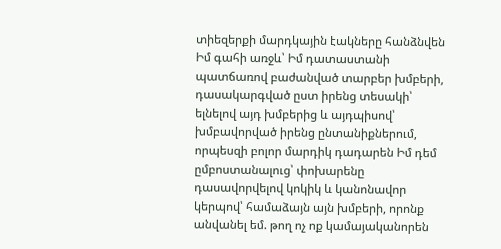տիեզերքի մարդկային էակները հանձնվեն Իմ գահի առջև՝ Իմ դատաստանի պատճառով բաժանված տարբեր խմբերի, դասակարգված ըստ իրենց տեսակի՝ ելնելով այդ խմբերից և այդպիսով՝ խմբավորված իրենց ընտանիքներում, որպեսզի բոլոր մարդիկ դադարեն Իմ դեմ ըմբոստանալուց՝ փոխարենը դասավորվելով կոկիկ և կանոնավոր կերպով՝ համաձայն այն խմբերի, որոնք անվանել եմ. թող ոչ ոք կամայականորեն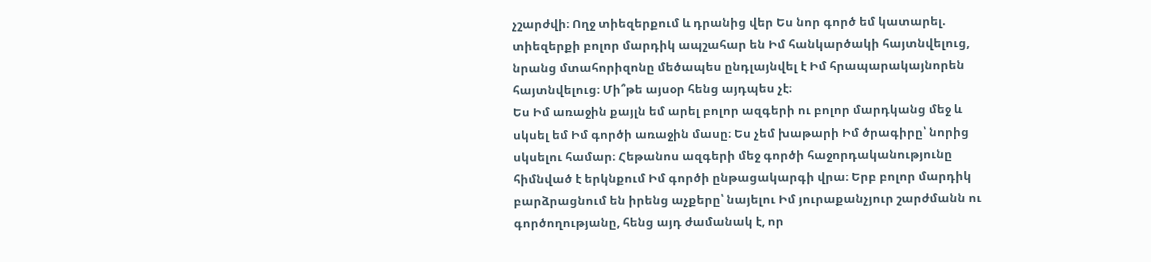չշարժվի։ Ողջ տիեզերքում և դրանից վեր Ես նոր գործ եմ կատարել. տիեզերքի բոլոր մարդիկ ապշահար են Իմ հանկարծակի հայտնվելուց, նրանց մտահորիզոնը մեծապես ընդլայնվել է Իմ հրապարակայնորեն հայտնվելուց։ Մի՞թե այսօր հենց այդպես չէ։
Ես Իմ առաջին քայլն եմ արել բոլոր ազգերի ու բոլոր մարդկանց մեջ և սկսել եմ Իմ գործի առաջին մասը։ Ես չեմ խաթարի Իմ ծրագիրը՝ նորից սկսելու համար։ Հեթանոս ազգերի մեջ գործի հաջորդականությունը հիմնված է երկնքում Իմ գործի ընթացակարգի վրա։ Երբ բոլոր մարդիկ բարձրացնում են իրենց աչքերը՝ նայելու Իմ յուրաքանչյուր շարժմանն ու գործողությանը, հենց այդ ժամանակ է, որ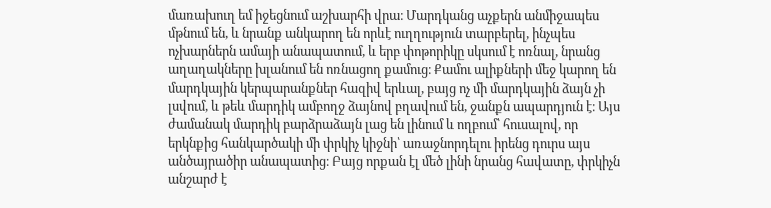մառախուղ եմ իջեցնում աշխարհի վրա։ Մարդկանց աչքերն անմիջապես մթնում են, և նրանք անկարող են որևէ ուղղություն տարբերել, ինչպես ոչխարներն ամայի անապատում, և երբ փոթորիկը սկսում է ոռնալ, նրանց աղաղակները խլանում են ոռնացող քամուց։ Քամու ալիքների մեջ կարող են մարդկային կերպարանքներ հազիվ երևալ, բայց ոչ մի մարդկային ձայն չի լսվում, և թեև մարդիկ ամբողջ ձայնով բղավում են, ջանքն ապարդյուն է։ Այս ժամանակ մարդիկ բարձրաձայն լաց են լինում և ողբում՝ հուսալով, որ երկնքից հանկարծակի մի փրկիչ կիջնի՝ առաջնորդելու իրենց դուրս այս անծայրածիր անապատից։ Բայց որքան էլ մեծ լինի նրանց հավատը, փրկիչն անշարժ է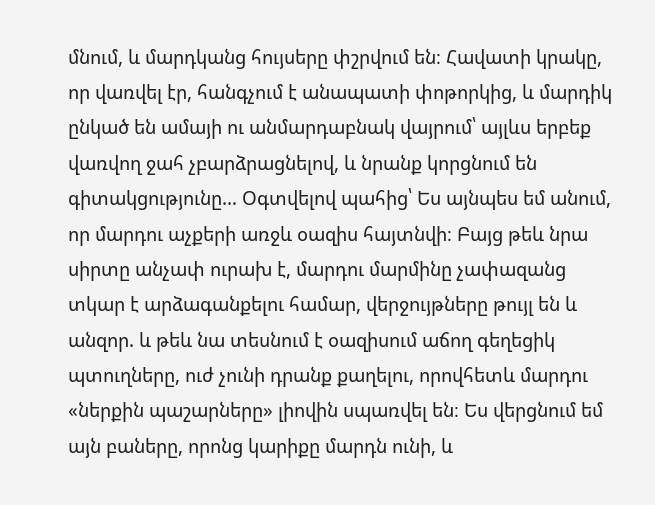մնում, և մարդկանց հույսերը փշրվում են։ Հավատի կրակը, որ վառվել էր, հանգչում է անապատի փոթորկից, և մարդիկ ընկած են ամայի ու անմարդաբնակ վայրում՝ այլևս երբեք վառվող ջահ չբարձրացնելով, և նրանք կորցնում են գիտակցությունը… Օգտվելով պահից՝ Ես այնպես եմ անում, որ մարդու աչքերի առջև օազիս հայտնվի։ Բայց թեև նրա սիրտը անչափ ուրախ է, մարդու մարմինը չափազանց տկար է արձագանքելու համար, վերջույթները թույլ են և անզոր. և թեև նա տեսնում է օազիսում աճող գեղեցիկ պտուղները, ուժ չունի դրանք քաղելու, որովհետև մարդու «ներքին պաշարները» լիովին սպառվել են։ Ես վերցնում եմ այն բաները, որոնց կարիքը մարդն ունի, և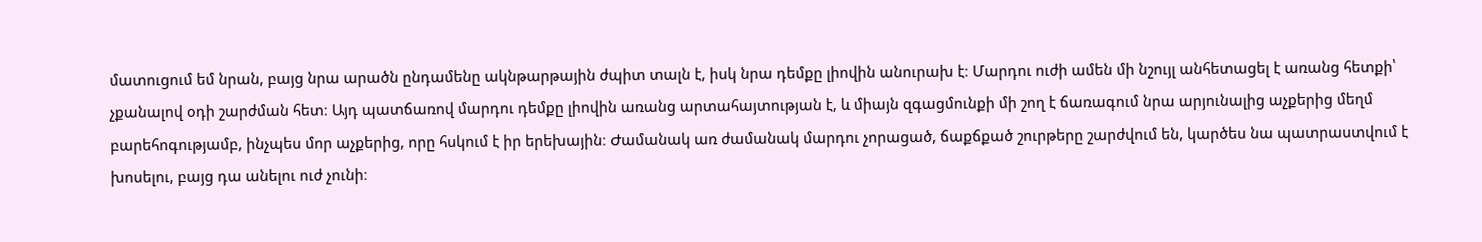մատուցում եմ նրան, բայց նրա արածն ընդամենը ակնթարթային ժպիտ տալն է, իսկ նրա դեմքը լիովին անուրախ է։ Մարդու ուժի ամեն մի նշույլ անհետացել է առանց հետքի՝ չքանալով օդի շարժման հետ։ Այդ պատճառով մարդու դեմքը լիովին առանց արտահայտության է, և միայն զգացմունքի մի շող է ճառագում նրա արյունալից աչքերից մեղմ բարեհոգությամբ, ինչպես մոր աչքերից, որը հսկում է իր երեխային։ Ժամանակ առ ժամանակ մարդու չորացած, ճաքճքած շուրթերը շարժվում են, կարծես նա պատրաստվում է խոսելու, բայց դա անելու ուժ չունի։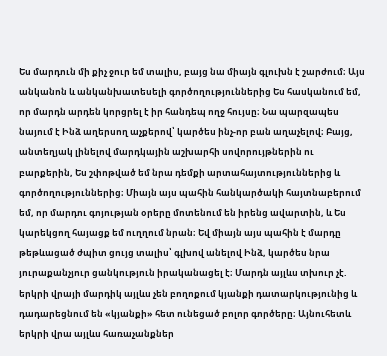Ես մարդուն մի քիչ ջուր եմ տալիս, բայց նա միայն գլուխն է շարժում։ Այս անկանոն և անկանխատեսելի գործողություններից Ես հասկանում եմ, որ մարդն արդեն կորցրել է իր հանդեպ ողջ հույսը։ Նա պարզապես նայում է Ինձ աղերսող աչքերով՝ կարծես ինչ-որ բան աղաչելով։ Բայց, անտեղյակ լինելով մարդկային աշխարհի սովորույթներին ու բարքերին, Ես շփոթված եմ նրա դեմքի արտահայտություններից և գործողություններից։ Միայն այս պահին հանկարծակի հայտնաբերում եմ, որ մարդու գոյության օրերը մոտենում են իրենց ավարտին, և Ես կարեկցող հայացք եմ ուղղում նրան։ Եվ միայն այս պահին է մարդը թեթևացած ժպիտ ցույց տալիս՝ գլխով անելով Ինձ, կարծես նրա յուրաքանչյուր ցանկություն իրականացել է։ Մարդն այլևս տխուր չէ. երկրի վրայի մարդիկ այլևս չեն բողոքում կյանքի դատարկությունից և դադարեցնում են «կյանքի» հետ ունեցած բոլոր գործերը։ Այնուհետև երկրի վրա այլևս հառաչանքներ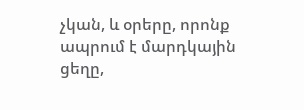չկան, և օրերը, որոնք ապրում է մարդկային ցեղը,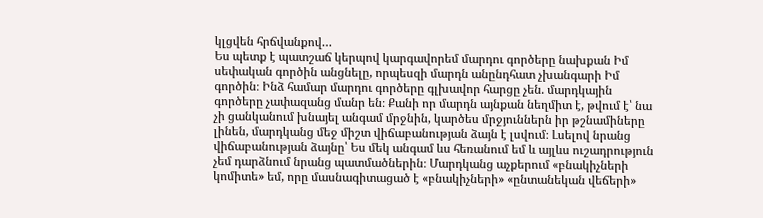կլցվեն հրճվանքով…
Ես պետք է պատշաճ կերպով կարգավորեմ մարդու գործերը նախքան Իմ սեփական գործին անցնելը, որպեսզի մարդն անընդհատ չխանգարի Իմ գործին։ Ինձ համար մարդու գործերը գլխավոր հարցը չեն. մարդկային գործերը չափազանց մանր են։ Քանի որ մարդն այնքան նեղմիտ է, թվում է՝ նա չի ցանկանում խնայել անգամ մրջնին, կարծես մրջյուններն իր թշնամիները լինեն, մարդկանց մեջ միշտ վիճաբանության ձայն է լսվում։ Լսելով նրանց վիճաբանության ձայնը՝ Ես մեկ անգամ ևս հեռանում եմ և այլևս ուշադրություն չեմ դարձնում նրանց պատմածներին։ Մարդկանց աչքերում «բնակիչների կոմիտե» եմ, որը մասնագիտացած է «բնակիչների» «ընտանեկան վեճերի»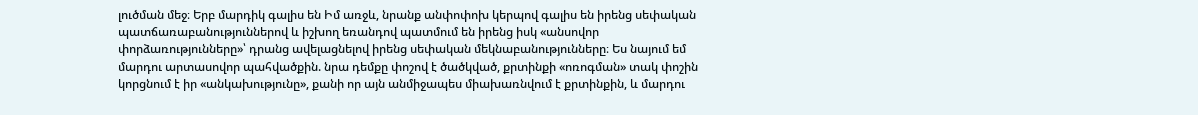լուծման մեջ։ Երբ մարդիկ գալիս են Իմ առջև, նրանք անփոփոխ կերպով գալիս են իրենց սեփական պատճառաբանություններով և իշխող եռանդով պատմում են իրենց իսկ «անսովոր փորձառությունները»՝ դրանց ավելացնելով իրենց սեփական մեկնաբանությունները։ Ես նայում եմ մարդու արտասովոր պահվածքին. նրա դեմքը փոշով է ծածկված, քրտինքի «ոռոգման» տակ փոշին կորցնում է իր «անկախությունը», քանի որ այն անմիջապես միախառնվում է քրտինքին, և մարդու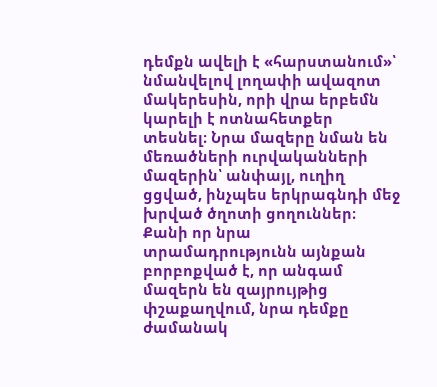դեմքն ավելի է «հարստանում»՝ նմանվելով լողափի ավազոտ մակերեսին, որի վրա երբեմն կարելի է ոտնահետքեր տեսնել։ Նրա մազերը նման են մեռածների ուրվականների մազերին՝ անփայլ, ուղիղ ցցված, ինչպես երկրագնդի մեջ խրված ծղոտի ցողուններ։ Քանի որ նրա տրամադրությունն այնքան բորբոքված է, որ անգամ մազերն են զայրույթից փշաքաղվում, նրա դեմքը ժամանակ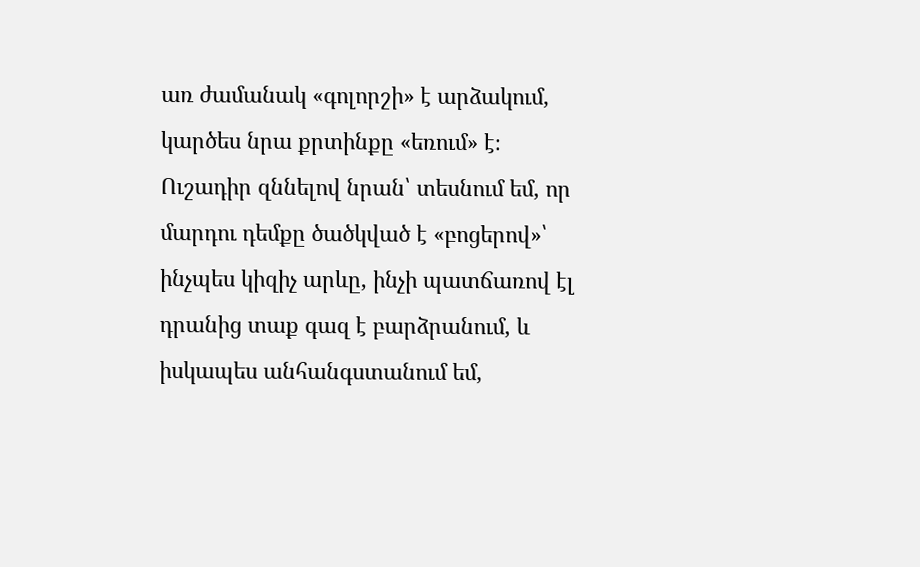առ ժամանակ «գոլորշի» է արձակում, կարծես նրա քրտինքը «եռում» է։ Ուշադիր զննելով նրան՝ տեսնում եմ, որ մարդու դեմքը ծածկված է «բոցերով»՝ ինչպես կիզիչ արևը, ինչի պատճառով էլ դրանից տաք գազ է բարձրանում, և իսկապես անհանգստանում եմ,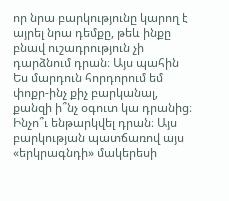որ նրա բարկությունը կարող է այրել նրա դեմքը, թեև ինքը բնավ ուշադրություն չի դարձնում դրան։ Այս պահին Ես մարդուն հորդորում եմ փոքր-ինչ քիչ բարկանալ, քանզի ի՞նչ օգուտ կա դրանից։ Ինչո՞ւ ենթարկվել դրան։ Այս բարկության պատճառով այս «երկրագնդի» մակերեսի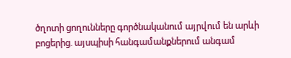ծղոտի ցողունները գործնականում այրվում են արևի բոցերից. այսպիսի հանգամանքներում անգամ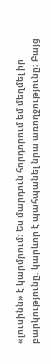«լուսինն» է կարմրում։ Ես մարդուն հորդորում եմ մեղմել իր բարկությունը. կարևոր է պահպանել նրա առողջությունը։ Բայց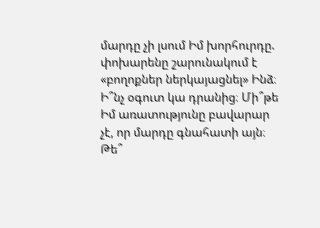մարդը չի լսում Իմ խորհուրդը. փոխարենը շարունակում է «բողոքներ ներկայացնել» Ինձ։ Ի՞նչ օգուտ կա դրանից։ Մի՞թե Իմ առատությունը բավարար չէ, որ մարդը գնահատի այն։ Թե՞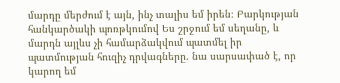մարդը մերժում է այն, ինչ տալիս եմ իրեն։ Բարկության հանկարծակի պոռթկումով Ես շրջում եմ սեղանը, և մարդն այլևս չի համարձակվում պատմել իր պատմության հուզիչ դրվագները. նա սարսափած է, որ կարող եմ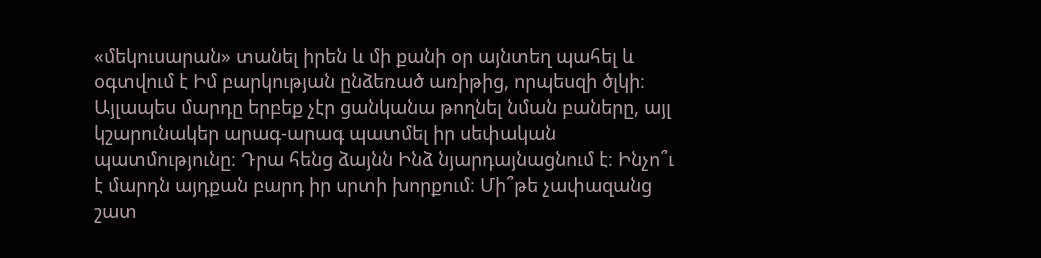«մեկուսարան» տանել իրեն և մի քանի օր այնտեղ պահել և օգտվում է Իմ բարկության ընձեռած առիթից, որպեսզի ծլկի։ Այլապես մարդը երբեք չէր ցանկանա թողնել նման բաները, այլ կշարունակեր արագ-արագ պատմել իր սեփական պատմությունը։ Դրա հենց ձայնն Ինձ նյարդայնացնում է։ Ինչո՞ւ է մարդն այդքան բարդ իր սրտի խորքում։ Մի՞թե չափազանց շատ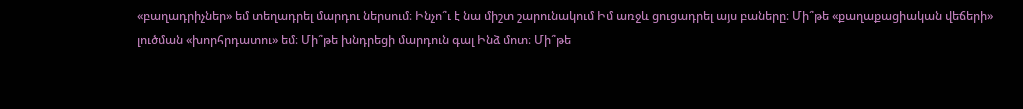«բաղադրիչներ» եմ տեղադրել մարդու ներսում։ Ինչո՞ւ է նա միշտ շարունակում Իմ առջև ցուցադրել այս բաները։ Մի՞թե «քաղաքացիական վեճերի» լուծման «խորհրդատու» եմ։ Մի՞թե խնդրեցի մարդուն գալ Ինձ մոտ։ Մի՞թե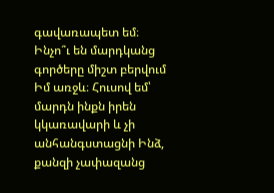գավառապետ եմ։ Ինչո՞ւ են մարդկանց գործերը միշտ բերվում Իմ առջև։ Հուսով եմ՝ մարդն ինքն իրեն կկառավարի և չի անհանգստացնի Ինձ, քանզի չափազանց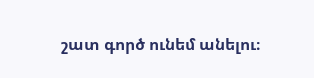շատ գործ ունեմ անելու։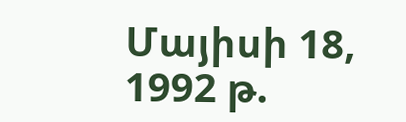Մայիսի 18, 1992 թ.